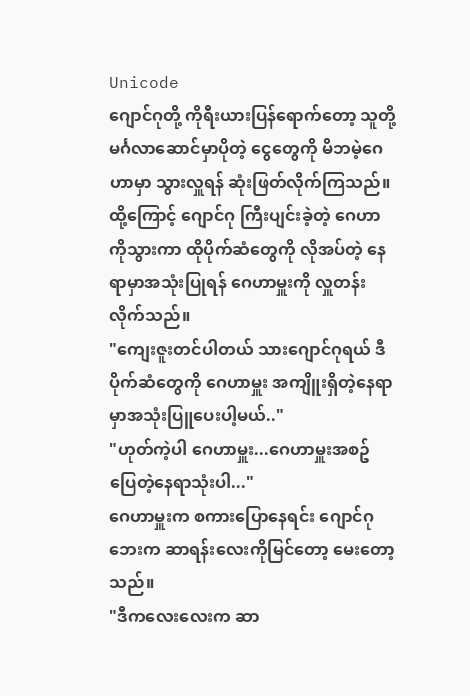Unicode
ဂျောင်ဂုတို့ ကိုရီးယားပြန်ရောက်တော့ သူတို့မင်္ဂလာဆောင်မှာပိုတဲ့ ငွေတွေကို မိဘမဲ့ဂေဟာမှာ သွားလှူရန် ဆုံးဖြတ်လိုက်ကြသည်။ ထို့ကြောင့် ဂျောင်ဂု ကြီးပျင်းခဲ့တဲ့ ဂေဟာကိုသွားကာ ထိုပိုက်ဆံတွေကို လိုအပ်တဲ့ နေရာမှာအသုံးပြုရန် ဂေဟာမှူးကို လှူတန်းလိုက်သည်။
"ကျေးဇူးတင်ပါတယ် သားဂျောင်ဂုရယ် ဒီပိုက်ဆံတွေကို ဂေဟာမှူး အကျိူးရှိတဲ့နေရာမှာအသုံးပြူပေးပါ့မယ်.."
"ဟုတ်ကဲ့ပါ ဂေဟာမှူး...ဂေဟာမှူးအစဥ်ပြေတဲ့နေရာသုံးပါ..."
ဂေဟာမှူးက စကားပြောနေရင်း ဂျောင်ဂုဘေးက ဆာရန်းလေးကိုမြင်တော့ မေးတော့သည်။
"ဒီကလေးလေးက ဆာ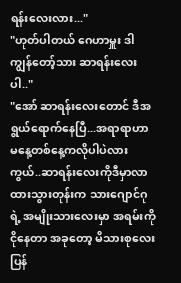ရန်းလေးလား..."
"ဟုတ်ပါတယ် ဂေဟာမှူး ဒါ ကျွန်တော့်သား ဆာရန်းလေးပါ.."
"အော် ဆာရန်းလေးတောင် ဒီအရွယ်ရောက်နေပြီ...အရာရာဟာမနေ့တစ်နေ့ကလိုပါပဲလားကွယ်..ဆာရန်းလေးကိုဒီမှာလာထားသွားတုန်းက သားဂျောင်ဂုရဲ့ အမျိုးသားလေးမှာ အရမ်းကို ငိုနေတာ အခုတော့ မိသားစုလေး ပြန်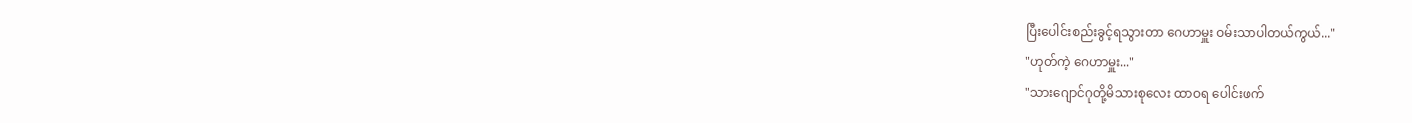ပြီးပေါင်းစည်းခွင့်ရသွားတာ ဂေဟာမှူး ဝမ်းသာပါတယ်ကွယ်..."
"ဟုတ်ကဲ့ ဂေဟာမှူး..."
"သားဂျောင်ဂုတို့မိသားစုလေး ထာဝရ ပေါင်းဖက်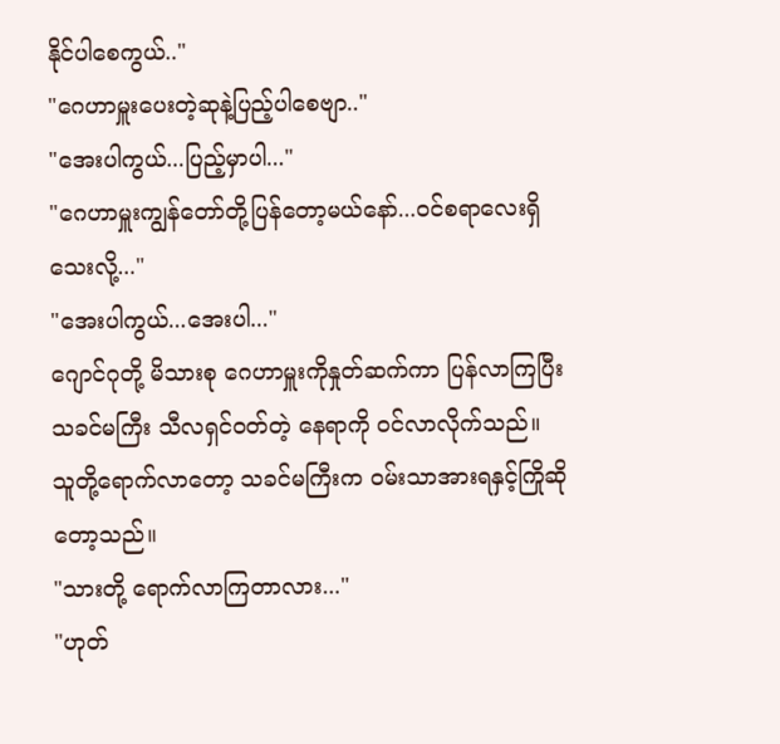နိုင်ပါစေကွယ်.."
"ဂေဟာမှူးပေးတဲ့ဆုနဲ့ပြည့်ပါစေဗျာ.."
"အေးပါကွယ်...ပြည့်မှာပါ..."
"ဂေဟာမှူးကျွန်တော်တို့ပြန်တော့မယ်နော်...ဝင်စရာလေးရှိသေးလို့..."
"အေးပါကွယ်...အေးပါ..."
ဂျောင်ဂုတို့ မိသားစု ဂေဟာမှူးကိုနှုတ်ဆက်ကာ ပြန်လာကြပြီး သခင်မကြီး သီလရှင်ဝတ်တဲ့ နေရာကို ဝင်လာလိုက်သည်။
သူတို့ရောက်လာတော့ သခင်မကြီးက ဝမ်းသာအားရနှင့်ကြိုဆိုတော့သည်။
"သားတို့ ရောက်လာကြတာလား..."
"ဟုတ်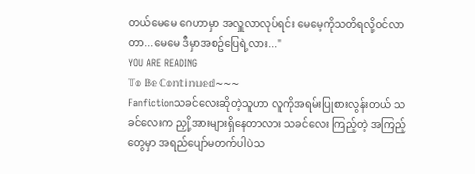တယ်မေမေ ဂေဟာမှာ အလှူလာလုပ်ရင်း မေမေ့ကိုသတိရလို့ဝင်လာတာ...မေမေ ဒီမှာအစဥ်ပြေရဲ့လား..."
YOU ARE READING
𝕋𝕠 𝔹𝕖 ℂ𝕠𝕟𝕥𝕚𝕟𝕦𝕖𝕕~~~
Fanfictionသခင်လေးဆိုတဲ့သူဟာ လူကိုအရမ်းပြုစားလွန်းတယ် သခင်လေးက ညှို့အားများရှိနေတာလား သခင်လေး ကြည့်တဲ့ အကြည့်တွေမှာ အရည်ပျော်မတက်ပါပဲသ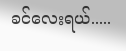ခင်လေးရယ်.....